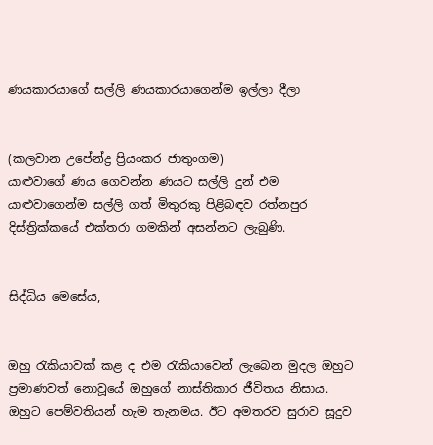ණයකාරයාගේ සල්ලි ණයකාරයාගෙන්ම ඉල්ලා දීලා


(කලවාන උපේන්ද්‍ර ප්‍රියංකර ජාතුංගම)
යාළුවාගේ ණය ගෙවන්න ණයට සල්ලි දුන් එම යාළුවාගෙන්ම සල්ලි ගත් මිතුරකු පිළිබඳව රත්නපුර දිස්ත්‍රික්කයේ එක්තරා ගමකින් අසන්නට ලැබුණි.


සිද්ධිය මෙසේය,


ඔහු රැකියාවක් කළ ද එම රැකියාවෙන් ලැබෙන මුදල ඔහුට ප්‍රමාණවත් නොවූයේ ඔහුගේ නාස්තිකාර ජීවිතය නිසාය. ඔහුට පෙම්වතියන් හැම තැනමය. ඊට අමතරව සුරාව සූදුව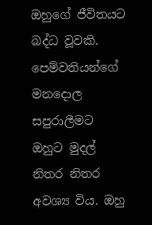ඔහුගේ ජීවිතයට බද්ධ වූවකි. පෙම්වතියන්ගේ මනදොල සපුරාලීමට ඔහුට මුදල් නිතර නිතර අවශ්‍ය විය. ඔහු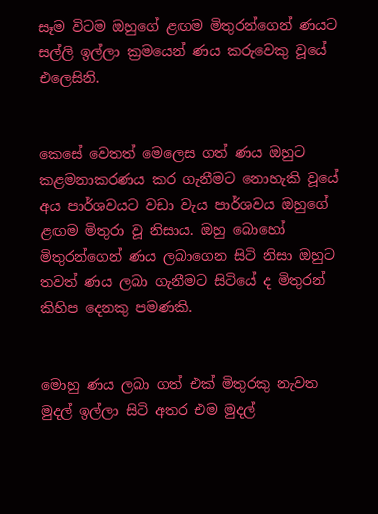සෑම විටම ඔහුගේ ළඟම මිතුරන්ගෙන් ණයට සල්ලි ඉල්ලා ක්‍රමයෙන් ණය කරුවෙකු වූයේ එලෙසිනි.


කෙසේ වෙතත් මෙලෙස ගත් ණය ඔහුට කළමනාකරණය කර ගැනීමට නොහැකි වූයේ අය පාර්ශවයට වඩා වැය පාර්ශවය ඔහුගේ ළඟම මිතුරා වූ නිසාය. ඔහු බොහෝ මිතුරන්ගෙන් ණය ලබාගෙන සිටි නිසා ඔහුට තවත් ණය ලබා ගැනීමට සිටියේ ද මිතුරන් කිහිප දෙනකු පමණකි.


මොහු ණය ලබා ගත් එක් මිතුරකු නැවත මුදල් ඉල්ලා සිටි අතර එම මුදල්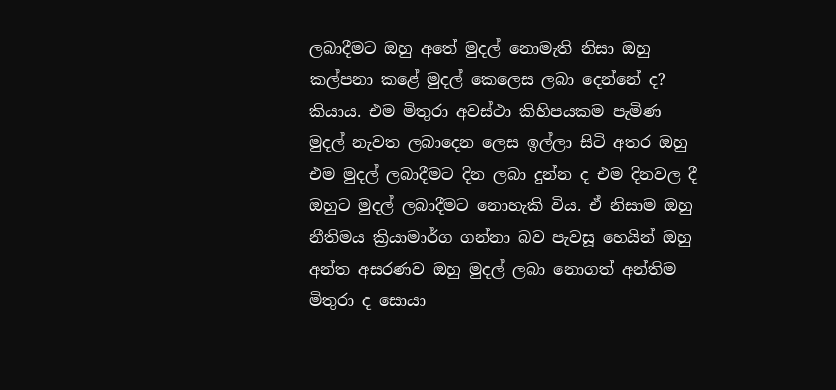ලබාදීමට ඔහු අතේ මුදල් නොමැති නිසා ඔහු කල්පනා කළේ මුදල් කෙලෙස ලබා දෙන්නේ ද? කියාය. එම මිතුරා අවස්ථා කිහිපයකම පැමිණ මුදල් නැවත ලබාදෙන ලෙස ඉල්ලා සිටි අතර ඔහු එම මුදල් ලබාදීමට දින ලබා දුන්න ද එම දිනවල දී ඔහුට මුදල් ලබාදීමට නොහැකි විය. ඒ නිසාම ඔහු නීතිමය ක්‍රියාමාර්ග ගන්නා බව පැවසූ හෙයින් ඔහු අන්ත අසරණව ඔහු මුදල් ලබා නොගත් අන්තිම මිතුරා ද සොයා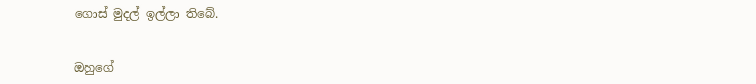ගොස් මුදල් ඉල්ලා තිබේ.


ඔහුගේ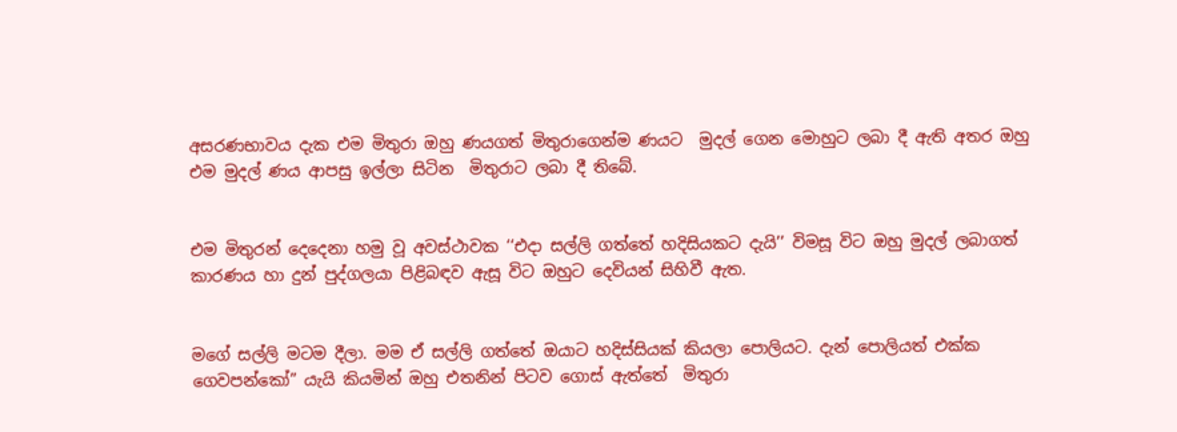අසරණභාවය දැක එම මිතුරා ඔහු ණයගත් මිතුරාගෙන්ම ණයට  මුදල් ගෙන මොහුට ලබා දී ඇති අතර ඔහු එම මුදල් ණය ආපසු ඉල්ලා සිටින  මිතුරාට ලබා දී තිබේ.


එම මිතුරන් දෙදෙනා හමු වූ අවස්ථාවක ‘‘එදා සල්ලි ගත්තේ හදිසියකට දැයි’’ විමසූ විට ඔහු මුදල් ලබාගත් කාරණය හා දුන් පුද්ගලයා පිළිබඳව ඇසූ විට ඔහුට දෙවියන් සිහිවී ඇත.


මගේ සල්ලි මටම දීලා. මම ඒ සල්ලි ගත්තේ ඔයාට හදිස්සියක් කියලා පොලියට. දැන් පොලියත් එක්ක ගෙවපන්කෝ” යැයි කියමින් ඔහු එතනින් පිටව ගොස් ඇත්තේ  මිතුරා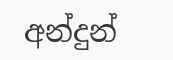අන්දුන්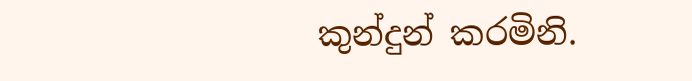කුන්දුන් කරමිනි.